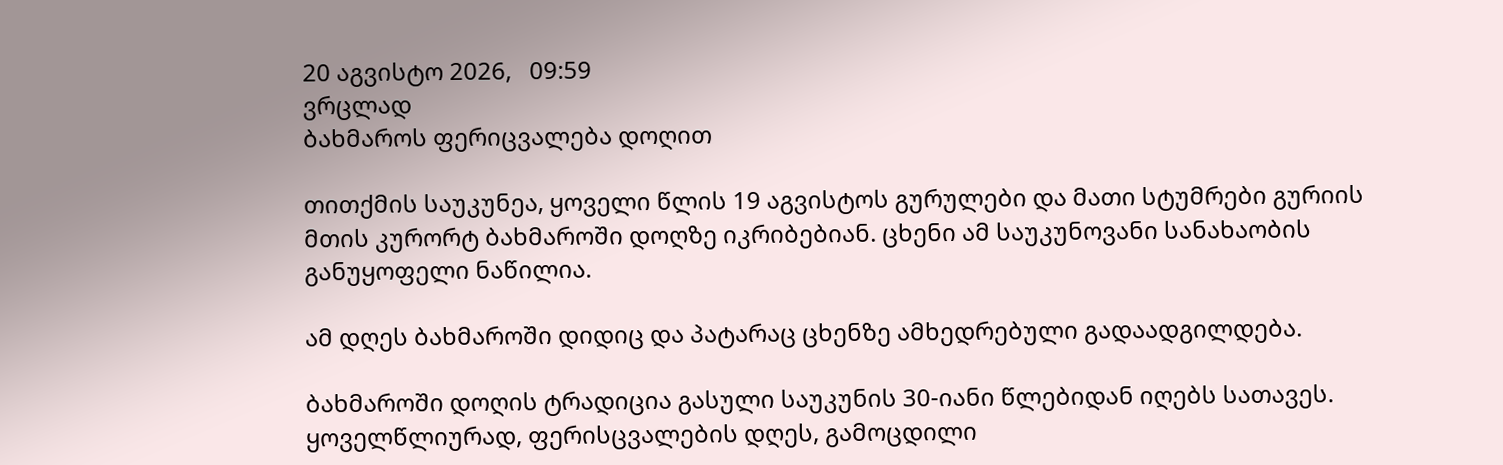20 აგვისტო 2026,   09:59
ვრცლად
ბახმაროს ფერიცვალება დოღით

თითქმის საუკუნეა, ყოველი წლის 19 აგვისტოს გურულები და მათი სტუმრები გურიის მთის კურორტ ბახმაროში დოღზე იკრიბებიან. ცხენი ამ საუკუნოვანი სანახაობის განუყოფელი ნაწილია.

ამ დღეს ბახმაროში დიდიც და პატარაც ცხენზე ამხედრებული გადაადგილდება.

ბახმაროში დოღის ტრადიცია გასული საუკუნის 30-იანი წლებიდან იღებს სათავეს. ყოველწლიურად, ფერისცვალების დღეს, გამოცდილი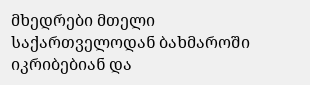მხედრები მთელი საქართველოდან ბახმაროში იკრიბებიან და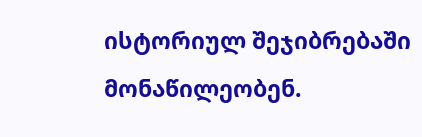ისტორიულ შეჯიბრებაში მონაწილეობენ.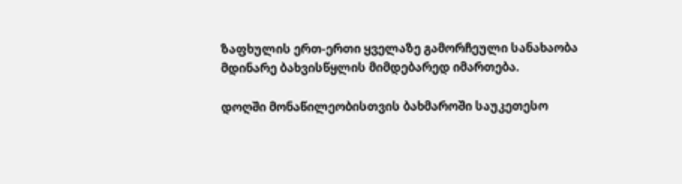ზაფხულის ერთ-ერთი ყველაზე გამორჩეული სანახაობა მდინარე ბახვისწყლის მიმდებარედ იმართება.

დოღში მონაწილეობისთვის ბახმაროში საუკეთესო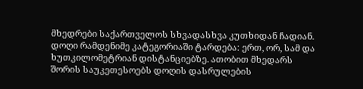მხედრები საქართველოს სხვადასხვა კუთხიდან ჩადიან. დოღი რამდენიმე კატეგორიაში ტარდება: ერთ, ორ, სამ და ხუთკილომეტრიან დისტანციებზე. ათობით მხედარს შორის საუკეთესოებს დოღის დასრულების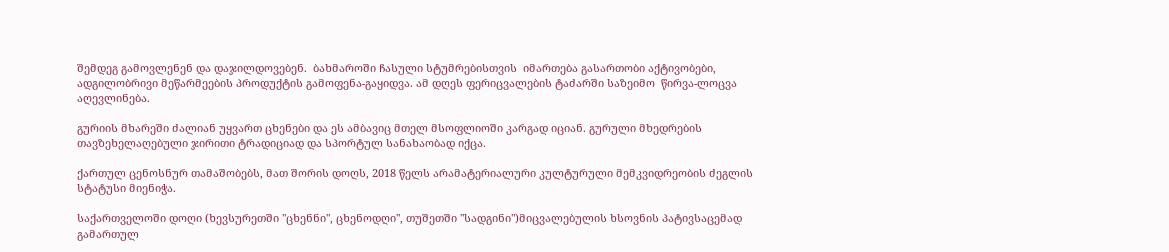შემდეგ გამოვლენენ და დაჯილდოვებენ.  ბახმაროში ჩასული სტუმრებისთვის  იმართება გასართობი აქტივობები, ადგილობრივი მეწარმეების პროდუქტის გამოფენა-გაყიდვა. ამ დღეს ფერიცვალების ტაძარში საზეიმო  წირვა-ლოცვა აღევლინება.

გურიის მხარეში ძალიან უყვართ ცხენები და ეს ამბავიც მთელ მსოფლიოში კარგად იციან. გურული მხედრების თავზეხელაღებული ჯირითი ტრადიციად და სპორტულ სანახაობად იქცა.

ქართულ ცენოსნურ თამაშობებს, მათ შორის დოღს, 2018 წელს არამატერიალური კულტურული მემკვიდრეობის ძეგლის სტატუსი მიენიჭა.

საქართველოში დოღი (ხევსურეთში "ცხენნი", ცხენოდღი", თუშეთში "სადგინი")მიცვალებულის ხსოვნის პატივსაცემად გამართულ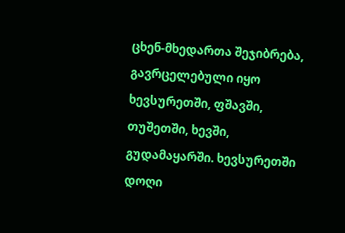ცხენ-მხედართა შეჯიბრება, გავრცელებული იყო ხევსურეთში, ფშავში, თუშეთში, ხევში, გუდამაყარში. ხევსურეთში დოღი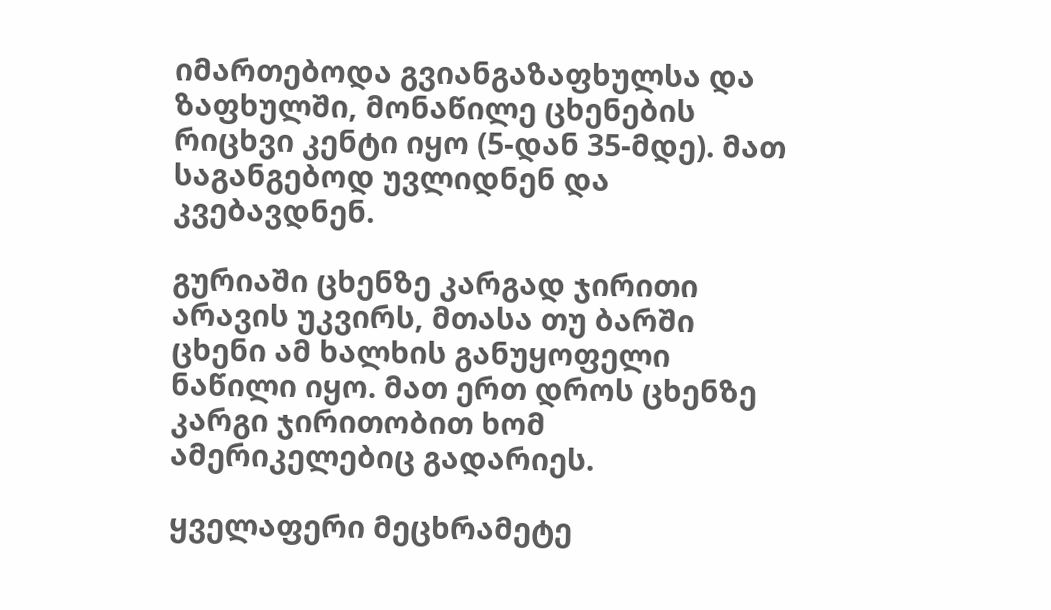იმართებოდა გვიანგაზაფხულსა და ზაფხულში, მონაწილე ცხენების რიცხვი კენტი იყო (5-დან 35-მდე). მათ საგანგებოდ უვლიდნენ და კვებავდნენ.

გურიაში ცხენზე კარგად ჯირითი არავის უკვირს, მთასა თუ ბარში ცხენი ამ ხალხის განუყოფელი ნაწილი იყო. მათ ერთ დროს ცხენზე კარგი ჯირითობით ხომ ამერიკელებიც გადარიეს.

ყველაფერი მეცხრამეტე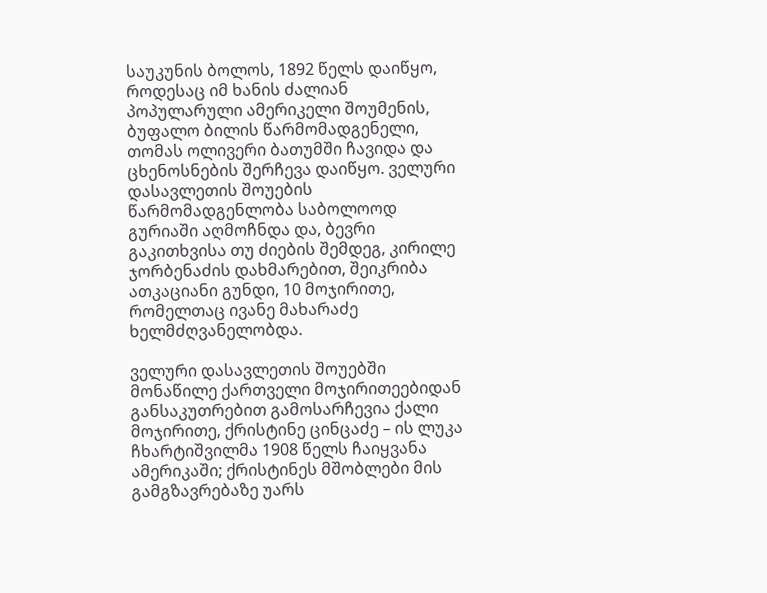საუკუნის ბოლოს, 1892 წელს დაიწყო, როდესაც იმ ხანის ძალიან პოპულარული ამერიკელი შოუმენის, ბუფალო ბილის წარმომადგენელი, თომას ოლივერი ბათუმში ჩავიდა და ცხენოსნების შერჩევა დაიწყო. ველური დასავლეთის შოუების წარმომადგენლობა საბოლოოდ გურიაში აღმოჩნდა და, ბევრი გაკითხვისა თუ ძიების შემდეგ, კირილე ჯორბენაძის დახმარებით, შეიკრიბა ათკაციანი გუნდი, 10 მოჯირითე, რომელთაც ივანე მახარაძე ხელმძღვანელობდა.

ველური დასავლეთის შოუებში მონაწილე ქართველი მოჯირითეებიდან განსაკუთრებით გამოსარჩევია ქალი მოჯირითე, ქრისტინე ცინცაძე – ის ლუკა ჩხარტიშვილმა 1908 წელს ჩაიყვანა ამერიკაში; ქრისტინეს მშობლები მის გამგზავრებაზე უარს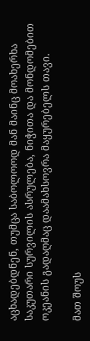აცხადებდნენ, თუმცა საბოლოოდ მან მაინც მოახერხა საკუთარი სურვილის ასრულება, ნიჭითა და მონდომებით ოკეანის გადაღმაც დაამახსოვრა მაყურებელს თავი.

მათ შოუს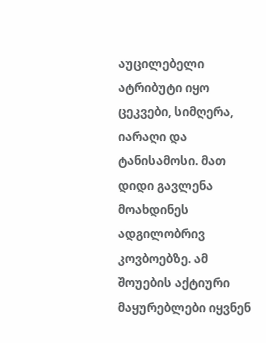აუცილებელი ატრიბუტი იყო ცეკვები, სიმღერა, იარაღი და ტანისამოსი. მათ დიდი გავლენა მოახდინეს ადგილობრივ კოვბოებზე. ამ შოუების აქტიური მაყურებლები იყვნენ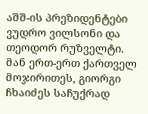აშშ-ის პრეზიდენტები ვუდრო ვილსონი და თეოდორ რუზველტი. მან ერთ-ერთ ქართველ მოჯირითეს, გიორგი ჩხაიძეს საჩუქრად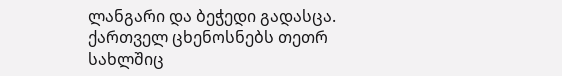ლანგარი და ბეჭედი გადასცა. ქართველ ცხენოსნებს თეთრ სახლშიც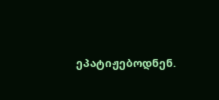ეპატიჟებოდნენ.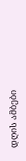დღის ამბები